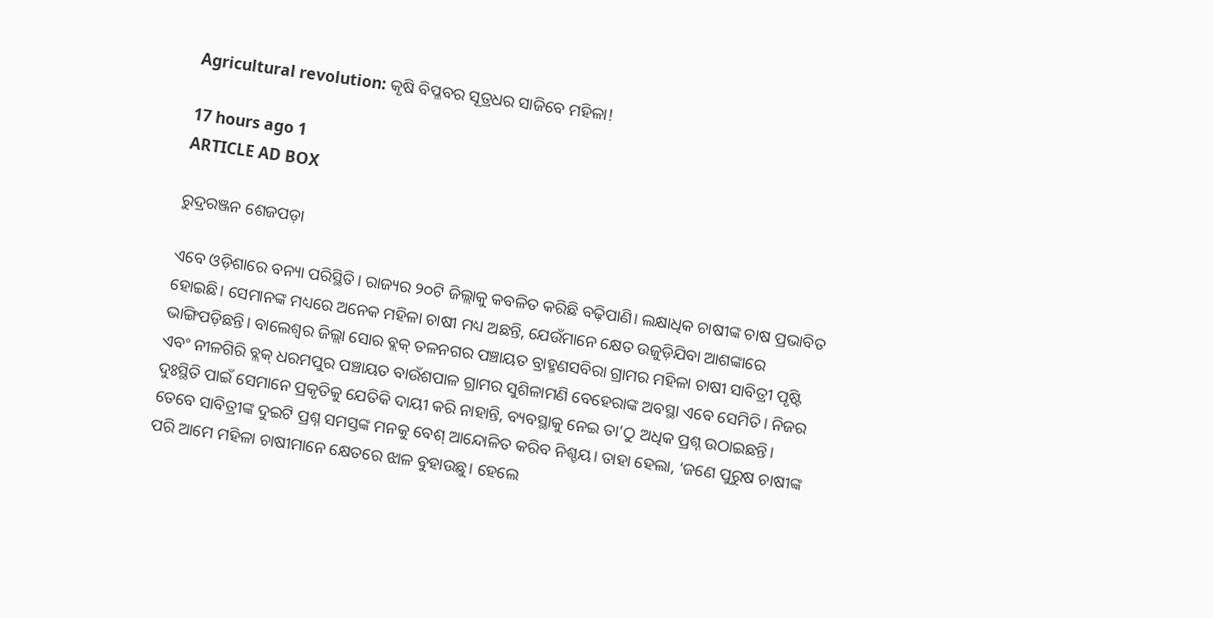Agricultural revolution: କୃଷି ବିପ୍ଳବର ସୂତ୍ରଧର ସାଜିବେ ମହିଳା!

17 hours ago 1
ARTICLE AD BOX

ରୁଦ୍ରରଞ୍ଜନ ଶେଜପଡ଼ା

ଏବେ ଓଡ଼ିଶାରେ ବନ୍ୟା ପରିସ୍ଥିତି। ରାଜ୍ୟର ୨୦ଟି ଜିଲ୍ଲାକୁ କବଳିତ କରିଛି ବଢ଼ିପାଣି। ଲକ୍ଷାଧିକ ଚାଷୀଙ୍କ ଚାଷ ପ୍ରଭାବିତ ହୋଇଛି। ସେମାନଙ୍କ ମଧ୍ୟରେ ଅନେକ ମହିଳା ଚାଷୀ ମଧ୍ୟ ଅଛନ୍ତି, ଯେଉଁମାନେ କ୍ଷେତ ଉଜୁଡ଼ିଯିବା ଆଶଙ୍କାରେ ଭାଙ୍ଗିପଡ଼ିଛନ୍ତି। ବାଲେଶ୍ବର ଜିଲ୍ଲା ସୋର ବ୍ଲକ୍‌ ତଳନଗର ପଞ୍ଚାୟତ ବ୍ରାହ୍ମଣସବିରା ଗ୍ରାମର ମହିଳା ଚାଷୀ ସାବିତ୍ରୀ ପୃଷ୍ଟି ଏବଂ ନୀଳଗିରି ବ୍ଲକ୍‌ ଧରମପୁର ପଞ୍ଚାୟତ ବାଉଁଶପାଳ ଗ୍ରାମର ସୁଶିଳାମଣି ବେହେରାଙ୍କ ଅବସ୍ଥା ଏବେ ସେମିତି। ନିଜର ଦୁଃସ୍ଥିତି ପାଇଁ ସେମାନେ ପ୍ରକୃତିକୁ ଯେତିକି ଦାୟୀ କରି ନାହାନ୍ତି, ବ୍ୟବସ୍ଥାକୁ ନେଇ ତା’ଠୁ ଅଧିକ ପ୍ରଶ୍ନ ଉଠାଇଛନ୍ତି। ତେବେ ସାବିତ୍ରୀଙ୍କ ଦୁଇଟି ପ୍ରଶ୍ନ ସମସ୍ତଙ୍କ ମନକୁ ବେଶ୍‌ ଆନ୍ଦୋଳିତ କରିବ ନିଶ୍ଚୟ। ତାହା ହେଲା, ‘ଜଣେ ପୁରୁଷ ଚାଷୀଙ୍କ ପରି ଆମେ ମହିଳା ଚାଷୀମାନେ କ୍ଷେତରେ ଝାଳ ବୁହାଉଛୁ। ହେଲେ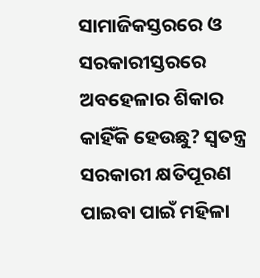ସାମାଜିକସ୍ତରରେ ଓ ସରକାରୀସ୍ତରରେ ଅବହେଳାର ଶିକାର କାହିଁକି ହେଉଛୁ? ସ୍ବତନ୍ତ୍ର ସରକାରୀ କ୍ଷତିପୂରଣ ପାଇବା ପାଇଁ ମହିଳା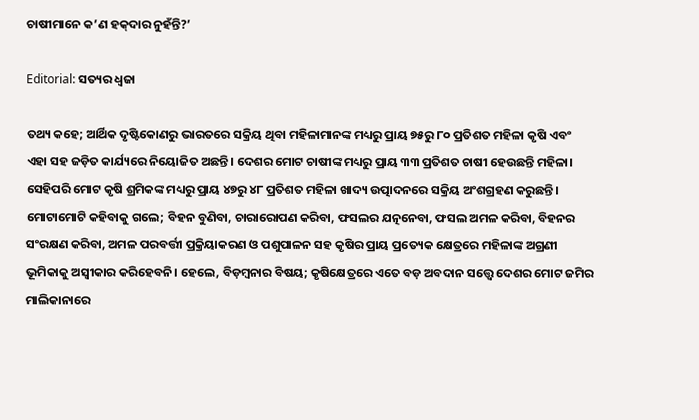ଚାଷୀମାନେ କ’ଣ ହକ୍‌ଦାର ନୁହଁନ୍ତି?’

Editorial: ସତ୍ୟର ଧ୍ବଜା

ତଥ୍ୟ କହେ; ଆର୍ଥିକ ଦୃଷ୍ଟିକୋଣରୁ ଭାରତରେ ସକ୍ରିୟ ଥିବା ମହିଳାମାନଙ୍କ ମଧ୍ୟରୁ ପ୍ରାୟ ୭୫ରୁ ୮୦ ପ୍ରତିଶତ ମହିଳା କୃଷି ଏବଂ ଏହା ସହ ଜଡ଼ିତ କାର୍ଯ୍ୟରେ ନିୟୋଜିତ ଅଛନ୍ତି। ଦେଶର ମୋଟ ଚାଷୀଙ୍କ ମଧ୍ୟରୁ ପ୍ରାୟ ୩୩ ପ୍ରତିଶତ ଚାଷୀ ହେଉଛନ୍ତି ମହିଳା। ସେହିପରି ମୋଟ କୃଷି ଶ୍ରମିକଙ୍କ ମଧ୍ୟରୁ ପ୍ରାୟ ୪୭ରୁ ୪୮ ପ୍ରତିଶତ ମହିଳା ଖାଦ୍ୟ ଉତ୍ପାଦନରେ ସକ୍ରିୟ ଅଂଶଗ୍ରହଣ କରୁଛନ୍ତି। ମୋଟାମୋଟି କହିବାକୁ ଗଲେ‌‌; ବିହନ ବୁଣିବା, ଚାରାରୋପଣ କରିବା, ଫସଲର ଯତ୍ନନେବା, ଫସଲ ଅମଳ କରିବା, ବିହନର ସଂରକ୍ଷଣ କରିବା, ଅମଳ ପରବର୍ତ୍ତୀ ପ୍ରକ୍ରିୟାକରଣ ଓ ପଶୁପାଳନ ସହ କୃଷିର ପ୍ରାୟ ପ୍ରତ୍ୟେକ କ୍ଷେତ୍ରରେ ମହିଳାଙ୍କ ଅଗ୍ରଣୀ ଭୂମିକାକୁ ଅସ୍ବୀକାର କରିହେବନି। ହେଲେ, ବିଡ଼ମ୍ବନାର ବିଷୟ; କୃଷିକ୍ଷେତ୍ରରେ ଏତେ ବଡ଼ ଅବଦାନ ସତ୍ତ୍ୱେ ଦେଶର ମୋଟ ଜମିର ମାଲିକାନାରେ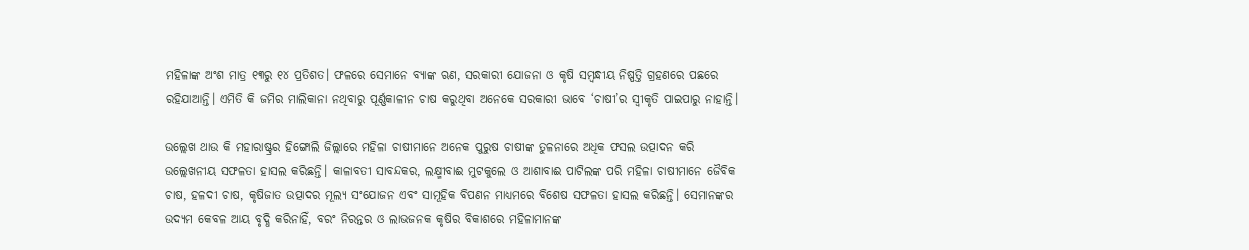ମହିଳାଙ୍କ ଅଂଶ ମାତ୍ର ୧୩ରୁ ୧୪ ପ୍ରତିଶତ। ଫଳରେ ସେମାନେ ବ୍ୟାଙ୍କ ଋଣ, ସରକାରୀ ଯୋଜନା ଓ କୃଷି ସମ୍ବନ୍ଧୀୟ ନିଷ୍ପତ୍ତି ଗ୍ରହଣରେ ପଛରେ ରହିଯାଆନ୍ତି। ଏମିତି କି ଜମିର ମାଲିକାନା ନଥିବାରୁ ପୂର୍ଣ୍ଣକାଳୀନ ଚାଷ କରୁଥିବା ଅନେକେ ସରକାରୀ ଭାବେ ‘ଚାଷୀ’ର ସ୍ୱୀକୃତି ପାଇପାରୁ ନାହାନ୍ତି।

ଉଲ୍ଲେଖ ଥାଉ କି ମହାରାଷ୍ଟ୍ରର ହିଙ୍ଗୋଲି ଜିଲ୍ଲାରେ ମହିଳା ଚାଷୀମାନେ ଅନେକ ପୁରୁଷ ଚାଷୀଙ୍କ ତୁଳନାରେ ଅଧିକ ଫସଲ ଉତ୍ପାଦନ କରି ଉଲ୍ଲେଖନୀୟ ସଫଳତା ହାସଲ କରିଛନ୍ତି। କାଳାବତୀ ସାବନ୍ଦକର, ଲକ୍ଷ୍ମୀବାଈ ମୁଟକୁଲେ ଓ ଆଶାବାଈ ପାଟିଲଙ୍କ ପରି ମହିଳା ଚାଷୀମାନେ ଜୈବିକ ଚାଷ, ହଳଦୀ ଚାଷ, କୃଷିଜାତ ଉତ୍ପାଦର ମୂଲ୍ୟ ସଂଯୋଜନ ଏବଂ ସାମୂହିକ ବିପଣନ ମାଧ୍ୟମରେ ବିଶେଷ ସଫଳତା ହାସଲ କରିଛନ୍ତି। ସେମାନଙ୍କର ଉଦ୍ୟମ କେବଳ ଆୟ ବୃଦ୍ଧି କରିନାହିଁ, ବରଂ ନିରନ୍ତର ଓ ଲାଭଜନକ କୃଷିର ବିକାଶରେ ମହିଳାମାନଙ୍କ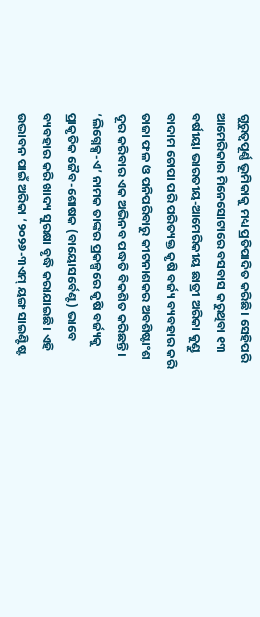ଗୁରୁତ୍ୱପୂର୍ଣ୍ଣ ଭୂମିକାକୁ ମଧ୍ୟ ପ୍ରତିପାଦିତ କରିଛି। ସେହିପରି ଆମେରିକାର ମିନେସୋଟାରେ ବସବାସ କରୁଥିବା ୧୩ ବର୍ଷୀୟା ଭାରତୀୟ-ଆମେରିକୀୟ ଛାତ୍ରୀ ଅରିକା କୁଣ୍ଡୁ ବାଦାମ ଚୋପା ପରି ପରିତ୍ୟକ୍ତ କୃଷି ବର୍ଜ୍ୟ ବ୍ୟବହାର କରି ତାଜା ଫଳ ଓ ପନିପରିବାରୁ କୀଟନାଶକର ଅବଶିଷ୍ଟାଂଶ ଦୂର କରିବାର ଏକ ଅଭିନବ ପଦ୍ଧତି ବିକଶିତ କରିଛନ୍ତି। ‘ଲିଗ୍ନେକ୍ସ-ଏ’ ନାମକ ତାଙ୍କର ପ୍ରକଳ୍ପରେ କୃଷି ବର୍ଜ୍ୟକୁ ପ୍ରାକୃତିକ ଜୈବ-ଶୋଷକ (ବାୟୋସର୍ବେଣ୍ଟ) ଭାବେ ବ୍ୟବହାର କରି ଖାଦ୍ୟ ସୁରକ୍ଷା ବୃଦ୍ଧି କରାଯାଇଛି। ଏହି ଉଦ୍ଭାବନ ପାଇଁ ଅରିକା ‘୨୦୨୬-୩ଏମ୍‌ ୟଙ୍ଗ ସାଇଣ୍ଟିଷ୍ଟ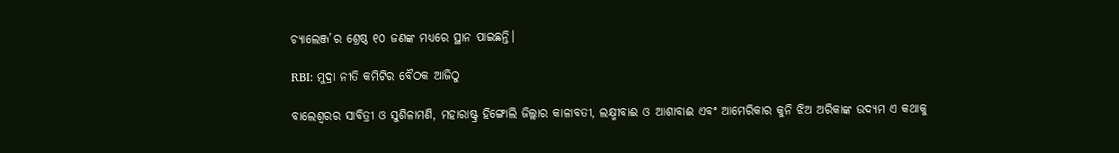ଚ୍ୟାଲେଞ୍ଜ’ର ଶ୍ରେଷ୍ଠ ୧୦ ଜଣଙ୍କ ମଧ୍ୟରେ ସ୍ଥାନ ପାଇଛନ୍ତି।

RBI: ମୁଦ୍ରା ନୀତି କମିଟିର ବୈଠକ ଆଜିଠୁ

ବା‌ଲେଶ୍ବରର ସାବିତ୍ରୀ ଓ ସୁଶିଳାମଣି, ମହାରାଷ୍ଟ୍ର ହିଙ୍ଗୋଲି ଜିଲ୍ଲାର କାଳାବତୀ, ଲକ୍ଷ୍ମୀବାଈ ଓ ଆଶାବାଈ ଏବଂ ଆମେରିକାର କୁନି ଝିଅ ଅରିକାଙ୍କ ଉଦ୍ୟମ ଏ କଥାକୁ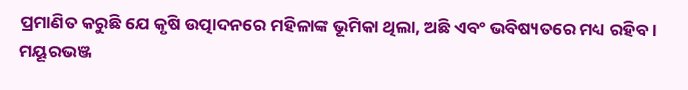ପ୍ରମାଣିତ କରୁଛି ‌ଯେ କୃଷି ଉତ୍ପାଦନରେ ମହିଳାଙ୍କ ଭୂମିକା ଥିଲା, ଅଛି ଏବଂ ଭବିଷ୍ୟତରେ ମଧ୍ୟ ରହିବ। ମୟୂରଭଞ୍ଜ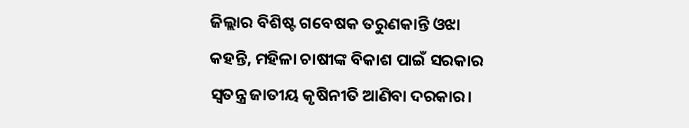ଜିଲ୍ଲାର ବିଶିଷ୍ଟ ଗବେଷକ ତରୁଣକାନ୍ତି ଓଝା କହନ୍ତି, ମହିଳା ଚାଷୀଙ୍କ ବିକାଶ ପାଇଁ ସରକାର ସ୍ବତନ୍ତ୍ର ଜାତୀୟ କୃଷିନୀତି ଆଣିବା ଦରକାର।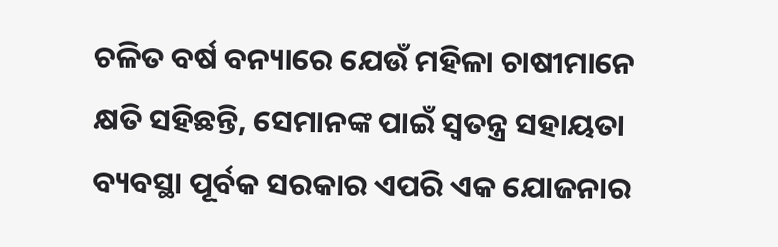ଚଳିତ ବର୍ଷ ବନ୍ୟାରେ ଯେଉଁ ମହିଳା ଚାଷୀମାନେ କ୍ଷତି ସହିଛନ୍ତି, ସେମାନଙ୍କ ପାଇଁ ସ୍ବତନ୍ତ୍ର ସହାୟତା ବ୍ୟବସ୍ଥା ପୂର୍ବକ ସରକାର ଏପରି ଏକ ଯୋଜନାର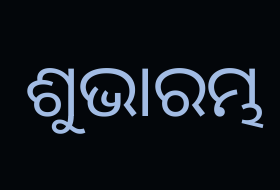ଶୁଭାରମ୍ଭ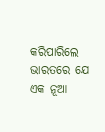କରିପାରିଲେ ଭାରତରେ ଯେ ଏକ ନୂଆ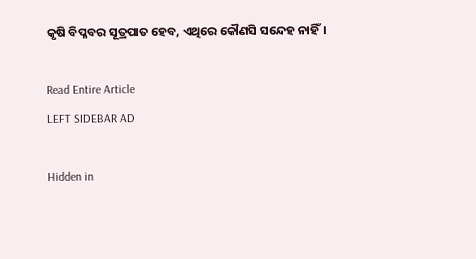କୃଷି ବିପ୍ଳବର ସୂତ୍ରପାତ ହେବ, ଏଥିରେ କୌଣସି ସନ୍ଦେହ ନାହିଁ।

Read Entire Article
LEFT SIDEBAR AD

Hidden in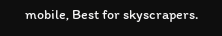mobile, Best for skyscrapers.